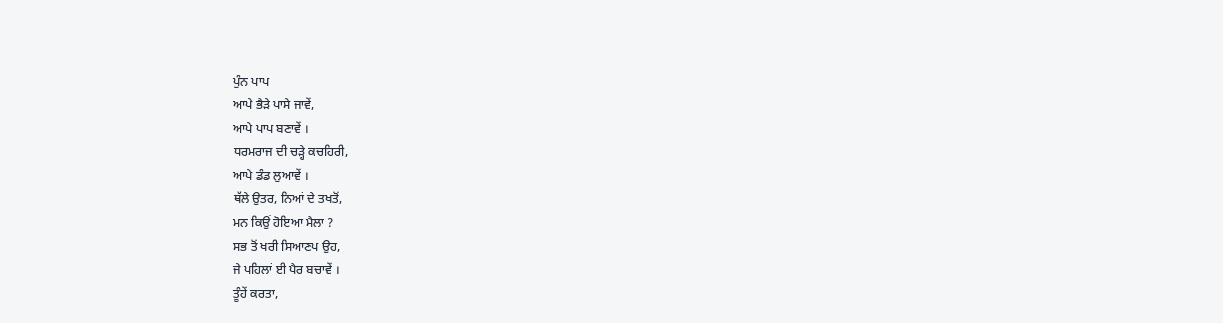ਪੁੰਨ ਪਾਪ
ਆਪੇ ਭੈੜੇ ਪਾਸੇ ਜਾਵੇਂ,
ਆਪੇ ਪਾਪ ਬਣਾਵੇਂ ।
ਧਰਮਰਾਜ ਦੀ ਚੜ੍ਹੇ ਕਚਹਿਰੀ,
ਆਪੇ ਡੰਡ ਲੁਆਵੇਂ ।
ਥੱਲੇ ਉਤਰ, ਨਿਆਂ ਦੇ ਤਖਤੋਂ,
ਮਨ ਕਿਉਂ ਹੋਇਆ ਮੈਲਾ ?
ਸਭ ਤੋਂ ਖਰੀ ਸਿਆਣਪ ਉਹ,
ਜੇ ਪਹਿਲਾਂ ਈ ਪੈਰ ਬਚਾਵੇਂ ।
ਤੂੰਹੇਂ ਕਰਤਾ,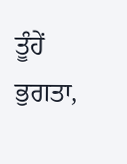ਤੂੰਹੇਂ ਭੁਗਤਾ,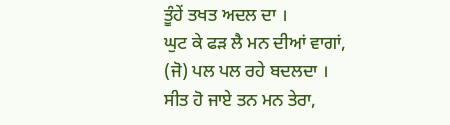ਤੂੰਹੇਂ ਤਖਤ ਅਦਲ ਦਾ ।
ਘੁਟ ਕੇ ਫੜ ਲੈ ਮਨ ਦੀਆਂ ਵਾਗਾਂ,
(ਜੋ) ਪਲ ਪਲ ਰਹੇ ਬਦਲਦਾ ।
ਸੀਤ ਹੋ ਜਾਏ ਤਨ ਮਨ ਤੇਰਾ,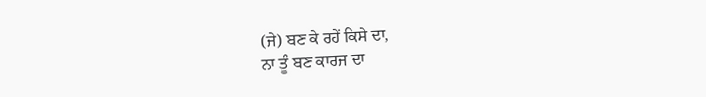(ਜੇ) ਬਣ ਕੇ ਰਹੇਂ ਕਿਸੇ ਦਾ,
ਨਾ ਤੂੰ ਬਣ ਕਾਰਜ ਦਾ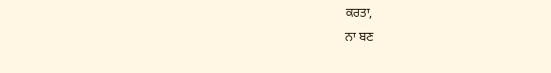ਕਰਤਾ,
ਨਾ ਬਣ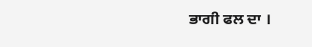ਭਾਗੀ ਫਲ ਦਾ ।